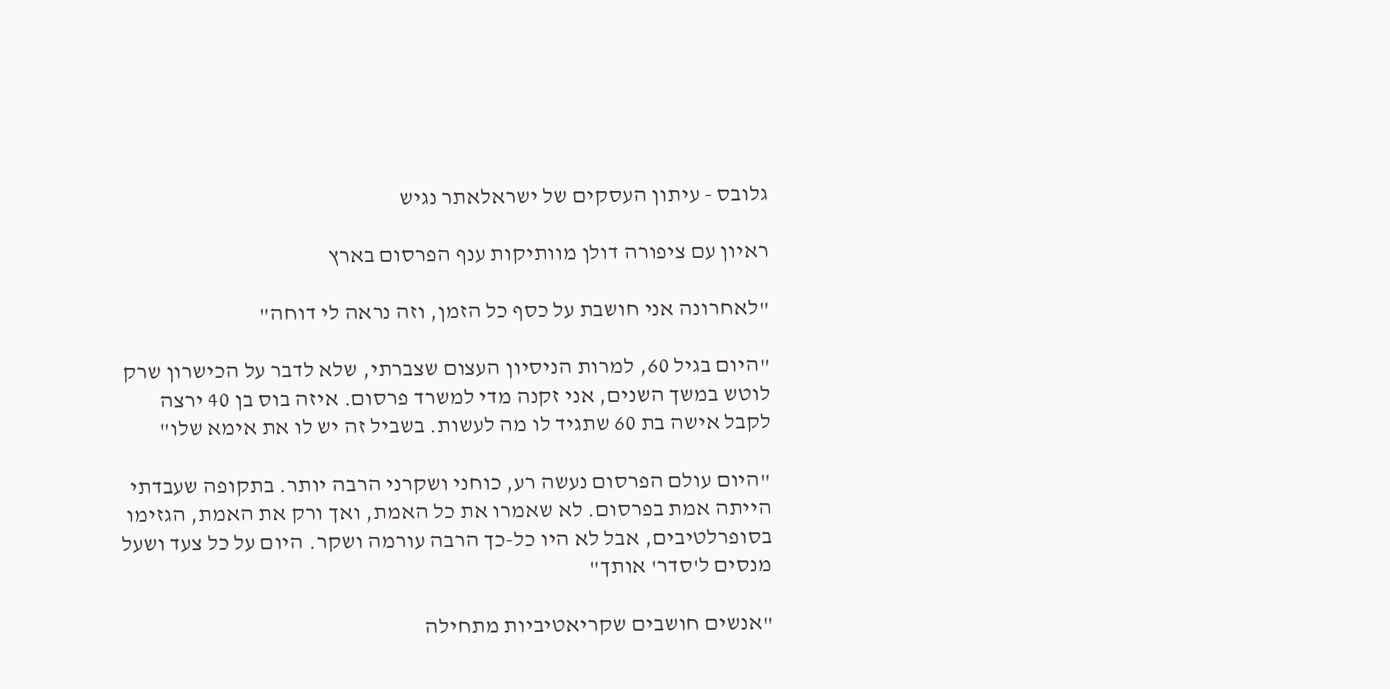גלובס - עיתון העסקים של ישראלאתר נגיש

ראיון עם ציפורה דולן מוותיקות ענף הפרסום בארץ

"לאחרונה אני חושבת על כסף כל הזמן, וזה נראה לי דוחה"

"היום בגיל 60, למרות הניסיון העצום שצברתי, שלא לדבר על הכישרון שרק לוטש במשך השנים, אני זקנה מדי למשרד פרסום. איזה בוס בן 40 ירצה לקבל אישה בת 60 שתגיד לו מה לעשות. בשביל זה יש לו את אימא שלו"

"היום עולם הפרסום נעשה רע, כוחני ושקרני הרבה יותר. בתקופה שעבדתי הייתה אמת בפרסום. לא שאמרו את כל האמת, ואך ורק את האמת, הגזימו בסופרלטיבים, אבל לא היו כל-כך הרבה עורמה ושקר. היום על כל צעד ושעל מנסים ל'סדר' אותך"

"אנשים חושבים שקריאטיביות מתחילה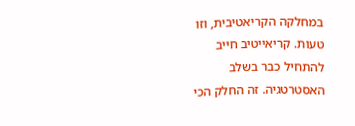במחלקה הקריאטיבית, וזו טעות. קריאייטיב חייב להתחיל כבר בשלב האסטרטגיה. זה החלק הכי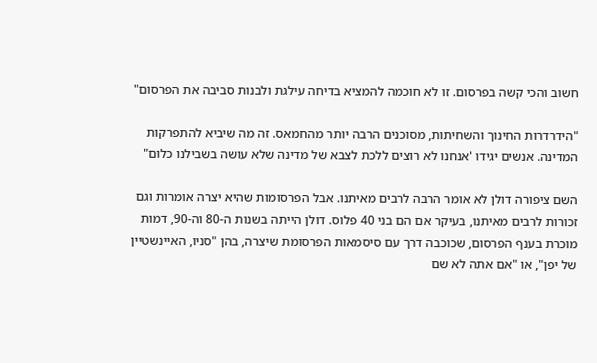חשוב והכי קשה בפרסום. זו לא חוכמה להמציא בדיחה עילגת ולבנות סביבה את הפרסום"

"הידרדרות החינוך והשחיתות, מסוכנים הרבה יותר מהחמאס. זה מה שיביא להתפרקות המדינה. אנשים יגידו 'אנחנו לא רוצים ללכת לצבא של מדינה שלא עושה בשבילנו כלום"

השם ציפורה דולן לא אומר הרבה לרבים מאיתנו. אבל הפרסומות שהיא יצרה אומרות וגם זכורות לרבים מאיתנו, בעיקר אם הם בני 40 פלוס. דולן הייתה בשנות ה-80 וה-90, דמות מוכרת בענף הפרסום, שכוכבה דרך עם סיסמאות הפרסומת שיצרה, בהן "סניו, האיינשטיין של יפן", או "אם אתה לא שם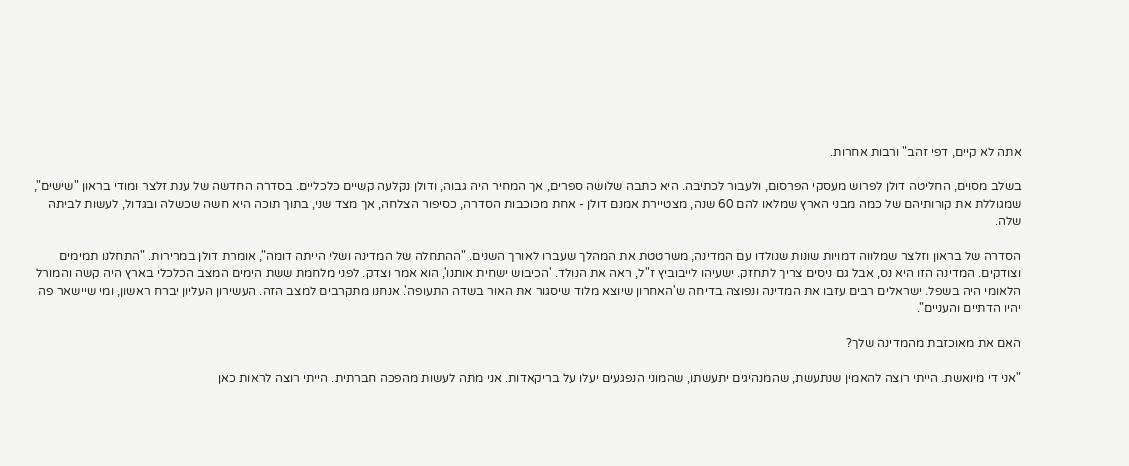אתה לא קיים, דפי זהב" ורבות אחרות.

בשלב מסוים, החליטה דולן לפרוש מעסקי הפרסום, ולעבור לכתיבה. היא כתבה שלושה ספרים, אך המחיר היה גבוה, ודולן נקלעה קשיים כלכליים. בסדרה החדשה של ענת זלצר ומודי בראון "שישים", שמגוללת את קורותיהם של כמה מבני הארץ שמלאו להם 60 שנה, מצטיירת אמנם דולן - אחת מכוכבות הסדרה, כסיפור הצלחה, אך מצד שני, בתוך תוכה היא חשה שכשלה ובגדול, לעשות לביתה שלה.

הסדרה של בראון וזלצר שמלווה דמויות שונות שנולדו עם המדינה, משרטטת את המהלך שעברו לאורך השנים. "ההתחלה של המדינה ושלי הייתה דומה", אומרת דולן במרירות. "התחלנו תמימים וצודקים. המדינה הזו היא נס, אבל גם ניסים צריך לתחזק. ישעיהו לייבוביץ ז"ל, ראה את הנולד. 'הכיבוש ישחית אותנו', הוא אמר וצדק. לפני מלחמת ששת הימים המצב הכלכלי בארץ היה קשה והמורל הלאומי היה בשפל. ישראלים רבים עזבו את המדינה ונפוצה בדיחה ש'האחרון שיוצא מלוד שיסגור את האור בשדה התעופה'. אנחנו מתקרבים למצב הזה. העשירון העליון יברח ראשון, ומי שיישאר פה יהיו הדתיים והעניים".

האם את מאוכזבת מהמדינה שלך?

"אני די מיואשת. הייתי רוצה להאמין שנתעשת, שהמנהיגים יתעשתו, שהמוני הנפגעים יעלו על בריקאדות. אני מתה לעשות מהפכה חברתית. הייתי רוצה לראות כאן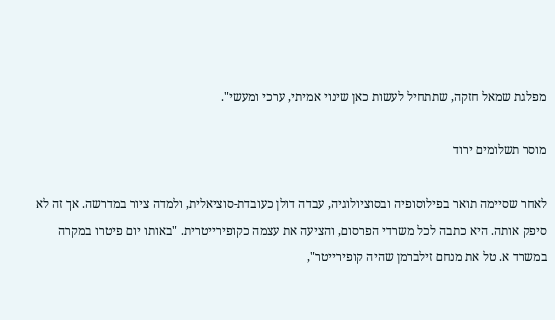מפלגת שמאל חזקה, שתתחיל לעשות כאן שינוי אמיתי, ערכי ומעשי".

מוסר תשלומים ירוד

לאחר שסיימה תואר בפילוסופיה ובסוציולוגיה, עבדה דולן כעובדת-סוציאלית, ולמדה ציור במדרשה. אך זה לא סיפק אותה. היא כתבה לכל משרדי הפרסום, והציעה את עצמה כקופירייטרית. "באותו יום פיטרו במקרה במשרד א. טל את מנחם זילברמן שהיה קופירייטר",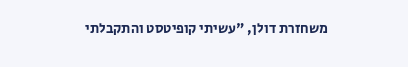משחזרת דולן, "עשיתי קופיטסט והתקבלתי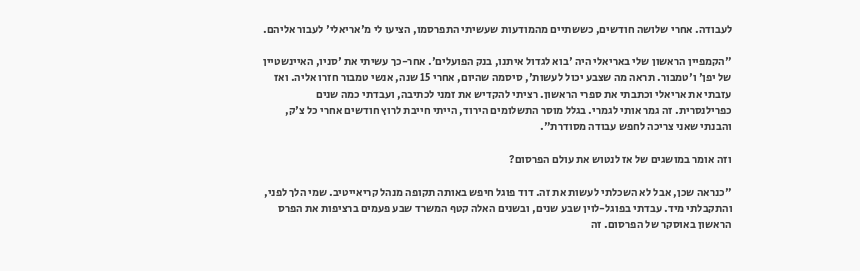לעבודה. אחרי שלושה חודשים, כששתיים מהמודעות שעשיתי התפרסמו, הציעו לי מ'אריאלי' לעבור אליהם.

"הקמפיין הראשון שלי באריאלי היה 'בוא לגדול איתנו, בנק הפועלים'. אחר-כך עשיתי את 'סניו, האיינשטיין של יפן' ו'טמבור. תראה מה שצבע יכול לעשות', סיסמה שהיום, אחרי 15 שנה, אנשי טמבור חזרו אליה. ואז עזבתי את אריאלי וכתבתי את ספרי הראשון. רציתי להקדיש את זמני לכתיבה, ועבדתי כמה שנים כפרילנסרית. זה גמר אותי לגמרי. בגלל מוסר התשלומים הירוד, הייתי חייבת לרוץ חודשים אחרי כל צ'ק, והבנתי שאני צריכה לחפש עבודה מסודרת".

וזה אומר במושגים של אז לנטוש את עולם הפרסום?

"כנראה שכן, אבל לא השכלתי לעשות את זה. דוד פוגל חיפש באותה תקופה מנהל קריאייטיב. שמי הלך לפני, והתקבלתי מיד. עבדתי בפוגל-לוין שבע שנים, ובשנים האלה קטף המשרד שבע פעמים ברציפות את הפרס הראשון באוסקר של הפרסום. זה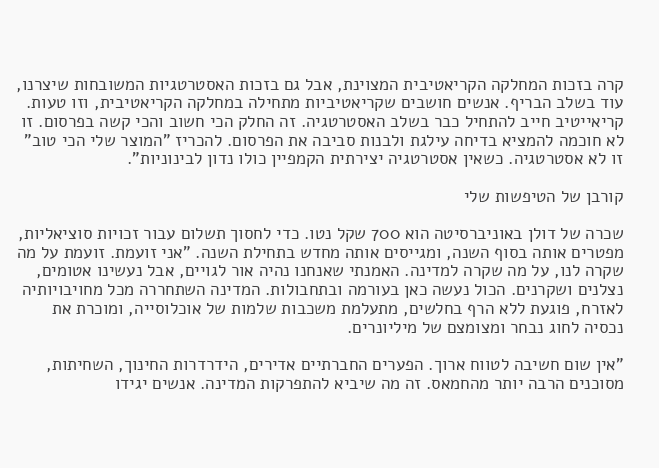קרה בזכות המחלקה הקריאטיבית המצוינת, אבל גם בזכות האסטרטגיות המשובחות שיצרנו, עוד בשלב הבריף. אנשים חושבים שקריאטיביות מתחילה במחלקה הקריאטיבית, וזו טעות. קריאייטיב חייב להתחיל כבר בשלב האסטרטגיה. זה החלק הכי חשוב והכי קשה בפרסום. זו לא חוכמה להמציא בדיחה עילגת ולבנות סביבה את הפרסום. להכריז "המוצר שלי הכי טוב" זו לא אסטרטגיה. כשאין אסטרטגיה יצירתית הקמפיין כולו נדון לבינוניות".

קורבן של הטיפשות שלי

שכרה של דולן באוניברסיטה הוא 700 שקל נטו. כדי לחסוך תשלום עבור זכויות סוציאליות, מפטרים אותה בסוף השנה, ומגייסים אותה מחדש בתחילת השנה. "אני זועמת. זועמת על מה שקרה לנו, על מה שקרה למדינה. האמנתי שאנחנו נהיה אור לגויים, אבל נעשינו אטומים, נצלנים ושקרנים. הכול נעשה כאן בעורמה ובתחבולות. המדינה השתחררה מכל מחויבויותיה לאזרח, פוגעת ללא הרף בחלשים, מתעלמת משכבות שלמות של אוכלוסייה, ומוכרת את נכסיה לחוג נבחר ומצומצם של מיליונרים.

"אין שום חשיבה לטווח ארוך. הפערים החברתיים אדירים, הידרדרות החינוך, השחיתות, מסוכנים הרבה יותר מהחמאס. זה מה שיביא להתפרקות המדינה. אנשים יגידו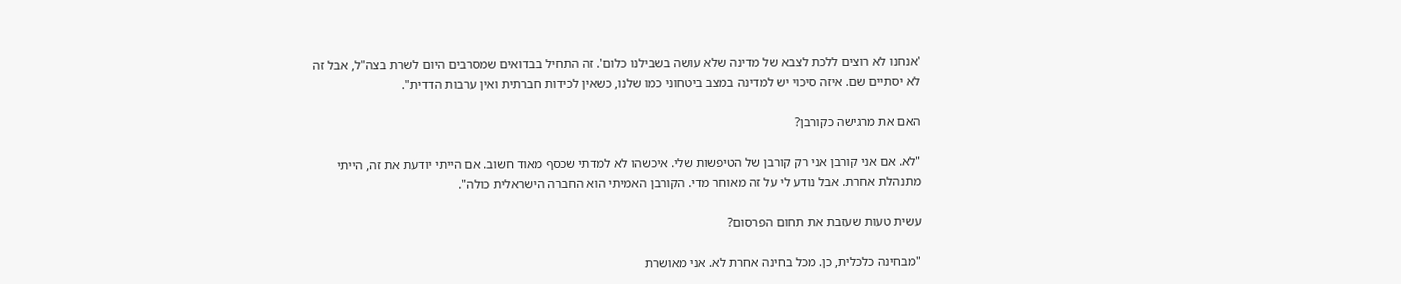'אנחנו לא רוצים ללכת לצבא של מדינה שלא עושה בשבילנו כלום'. זה התחיל בבדואים שמסרבים היום לשרת בצה"ל, אבל זה לא יסתיים שם. איזה סיכוי יש למדינה במצב ביטחוני כמו שלנו, כשאין לכידות חברתית ואין ערבות הדדית".

האם את מרגישה כקורבן?

"לא. אם אני קורבן אני רק קורבן של הטיפשות שלי. איכשהו לא למדתי שכסף מאוד חשוב. אם הייתי יודעת את זה, הייתי מתנהלת אחרת. אבל נודע לי על זה מאוחר מדי. הקורבן האמיתי הוא החברה הישראלית כולה".

עשית טעות שעזבת את תחום הפרסום?

"מבחינה כלכלית, כן. מכל בחינה אחרת לא. אני מאושרת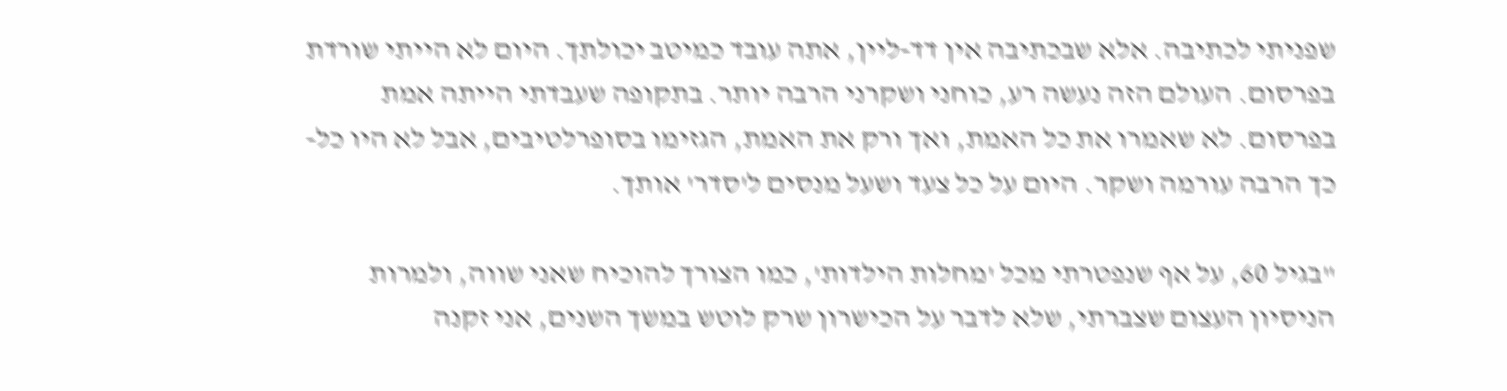שפניתי לכתיבה. אלא שבכתיבה אין דד-ליין, אתה עובד כמיטב יכולתך. היום לא הייתי שורדת בפרסום. העולם הזה נעשה רע, כוחני ושקרני הרבה יותר. בתקופה שעבדתי הייתה אמת בפרסום. לא שאמרו את כל האמת, ואך ורק את האמת, הגזימו בסופרלטיבים, אבל לא היו כל-כך הרבה עורמה ושקר. היום על כל צעד ושעל מנסים ל'סדר' אותך.

"בגיל 60, על אף שנפטרתי מכל 'מחלות הילדות', כמו הצורך להוכיח שאני שווה, ולמרות הניסיון העצום שצברתי, שלא לדבר על הכישרון שרק לוטש במשך השנים, אני זקנה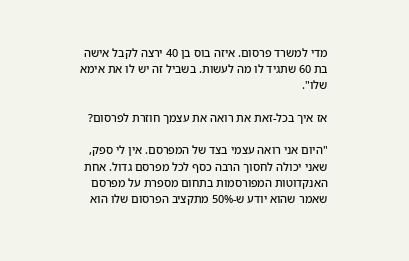מדי למשרד פרסום. איזה בוס בן 40 ירצה לקבל אישה בת 60 שתגיד לו מה לעשות. בשביל זה יש לו את אימא שלו".

אז איך בכל-זאת את רואה את עצמך חוזרת לפרסום?

"היום אני רואה עצמי בצד של המפרסם. אין לי ספק, שאני יכולה לחסוך הרבה כסף לכל מפרסם גדול. אחת האנקדוטות המפורסמות בתחום מספרת על מפרסם שאמר שהוא יודע ש-50% מתקציב הפרסום שלו הוא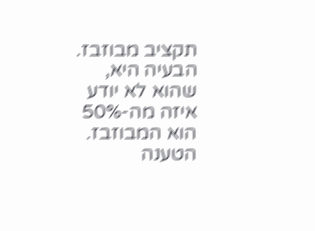תקציב מבוזבז. הבעיה היא, שהוא לא יודע איזה מה-50% הוא המבוזבז. הטענה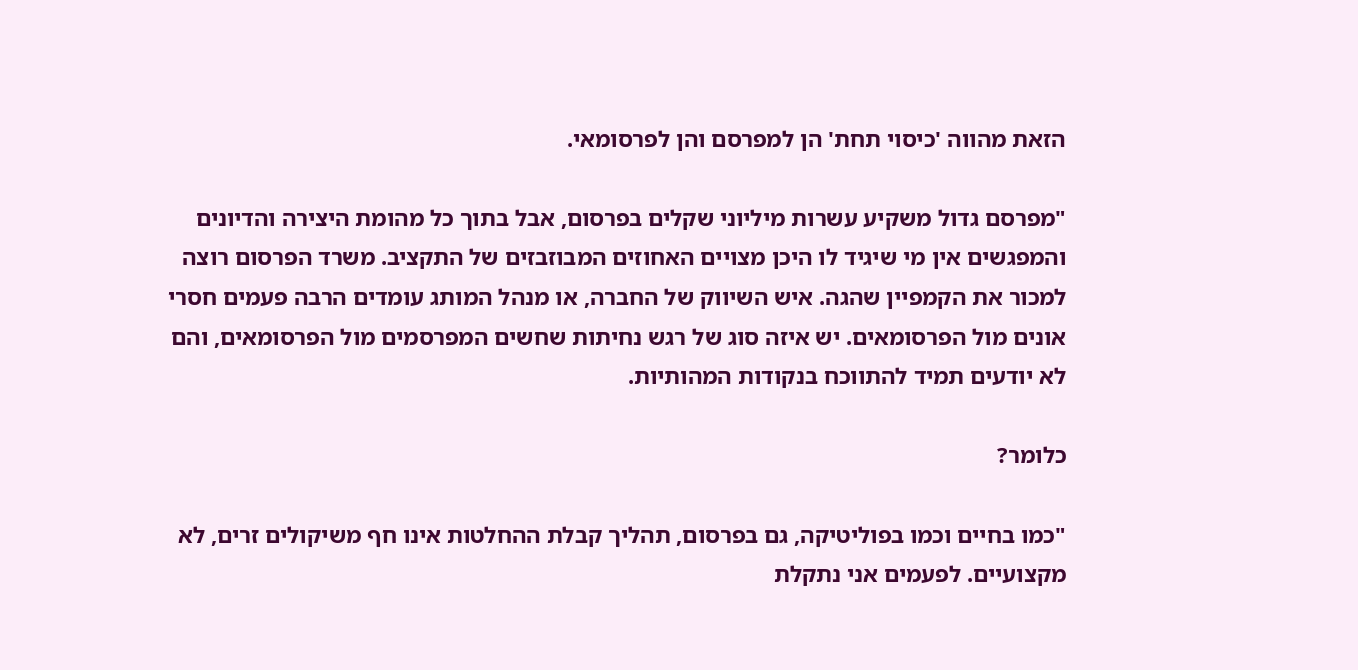הזאת מהווה 'כיסוי תחת' הן למפרסם והן לפרסומאי.

"מפרסם גדול משקיע עשרות מיליוני שקלים בפרסום, אבל בתוך כל מהומת היצירה והדיונים והמפגשים אין מי שיגיד לו היכן מצויים האחוזים המבוזבזים של התקציב. משרד הפרסום רוצה למכור את הקמפיין שהגה. איש השיווק של החברה, או מנהל המותג עומדים הרבה פעמים חסרי אונים מול הפרסומאים. יש איזה סוג של רגש נחיתות שחשים המפרסמים מול הפרסומאים, והם לא יודעים תמיד להתווכח בנקודות המהותיות.

כלומר?

"כמו בחיים וכמו בפוליטיקה, גם בפרסום, תהליך קבלת ההחלטות אינו חף משיקולים זרים, לא מקצועיים. לפעמים אני נתקלת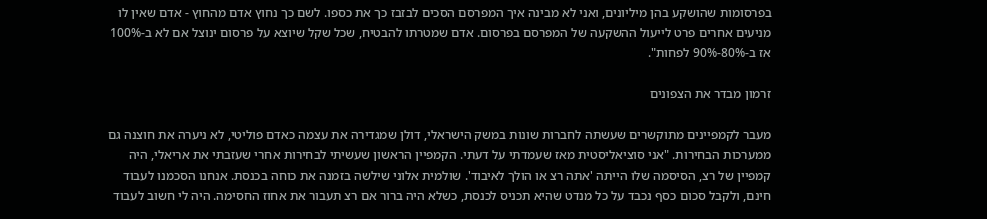בפרסומות שהושקע בהן מיליונים, ואני לא מבינה איך המפרסם הסכים לבזבז כך את כספו. לשם כך נחוץ אדם מהחוץ - אדם שאין לו מניעים אחרים פרט לייעול ההשקעה של המפרסם בפרסום. אדם שמטרתו להבטיח, שכל שקל שיוצא על פרסום ינוצל אם לא ב-100% אז ב-80%-90% לפחות".

זרמון מבדר את הצפונים

מעבר לקמפיינים מתוקשרים שעשתה לחברות שונות במשק הישראלי, דולן שמגדירה את עצמה כאדם פוליטי, לא ניערה את חוצנה גם ממערכות הבחירות. "אני סוציאליסטית מאז שעמדתי על דעתי. הקמפיין הראשון שעשיתי לבחירות אחרי שעזבתי את אריאלי, היה קמפיין של רצ, הסיסמה שלו הייתה 'אתה רצ או הולך לאיבוד'. שולמית אלוני שילשה בזמנה את כוחה בכנסת. אנחנו הסכמנו לעבוד חינם, ולקבל סכום כסף נכבד על כל מנדט שהיא תכניס לכנסת, כשלא היה ברור אם רצ תעבור את אחוז החסימה. היה לי חשוב לעבוד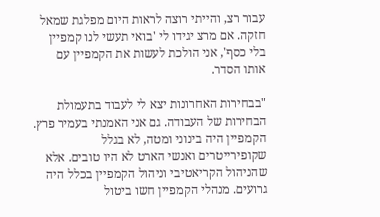עבור רצ, והייתי רוצה לראות היום מפלגת שמאל חזקה. אם מרצ יגידו לי 'בואי תעשי לנו קמפיין בלי כסף', אני הולכת לעשות את הקמפיין עם אותו הסדר.

"בבחירות האחרונות יצא לי לעבוד בתעמולת הבחירות של העבודה. גם אני האמנתי בעמיר פרץ. הקמפיין היה בינוני ומטה, לא בגלל שקופירייטרים ואנשי הארט לא היו טובים. אלא שהניהול הקריאטיבי וניהול הקמפיין בכלל היה גרועים. מנהלי הקמפיין חשו ביטול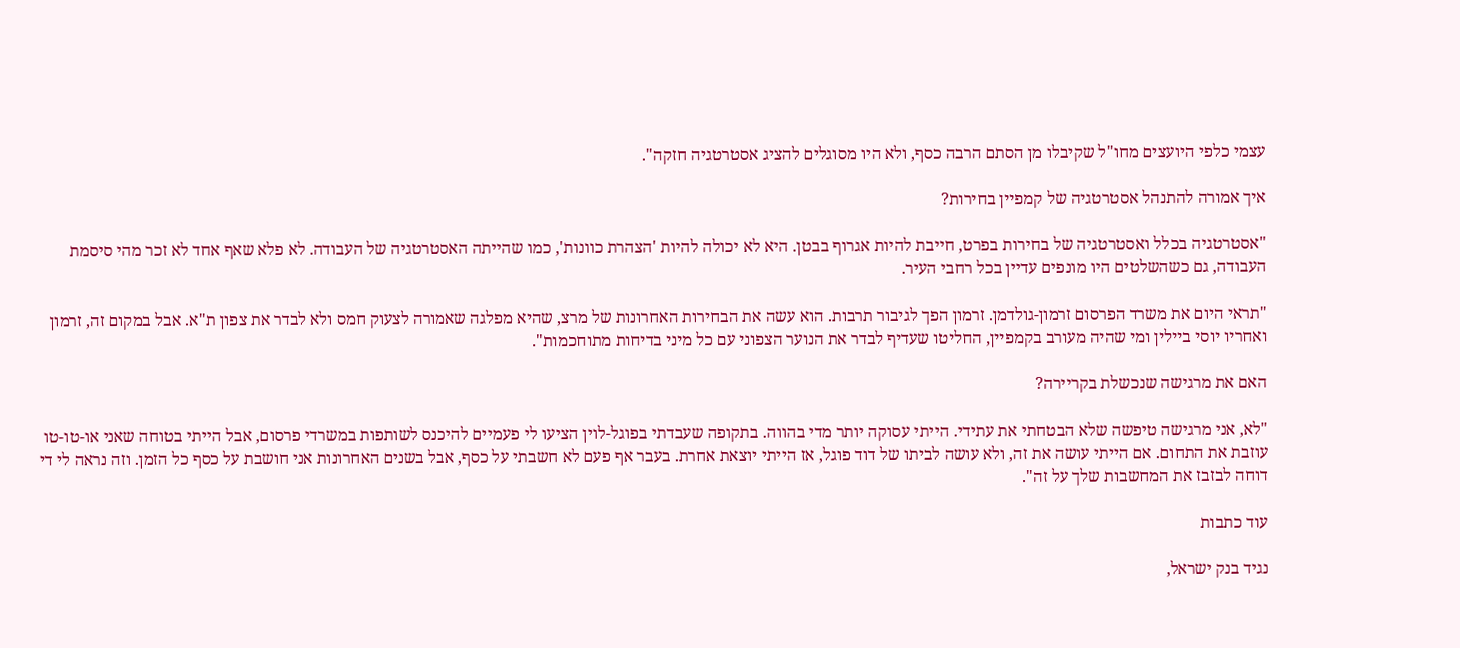עצמי כלפי היועצים מחו"ל שקיבלו מן הסתם הרבה כסף, ולא היו מסוגלים להציג אסטרטגיה חזקה".

איך אמורה להתנהל אסטרטגיה של קמפיין בחירות?

"אסטרטגיה בכלל ואסטרטגיה של בחירות בפרט, חייבת להיות אגרוף בבטן. היא לא יכולה להיות 'הצהרת כוונות', כמו שהייתה האסטרטגיה של העבודה. לא פלא שאף אחד לא זכר מהי סיסמת העבודה, גם כשהשלטים היו מונפים עדיין בכל רחבי העיר.

"תראי היום את משרד הפרסום זרמון-גולדמן. זרמון הפך לגיבור תרבות. הוא עשה את הבחירות האחרונות של מרצ, שהיא מפלגה שאמורה לצעוק חמס ולא לבדר את צפון ת"א. אבל במקום זה, זרמון ואחריו יוסי ביילין ומי שהיה מעורב בקמפיין, החליטו שעדיף לבדר את הנוער הצפוני עם כל מיני בדיחות מתוחכמות".

האם את מרגישה שנכשלת בקריירה?

"לא, אני מרגישה טיפשה שלא הבטחתי את עתידי. הייתי עסוקה יותר מדי בהווה. בתקופה שעבדתי בפוגל-לוין הציעו לי פעמיים להיכנס לשותפות במשרדי פרסום, אבל הייתי בטוחה שאני או-טו-טו עוזבת את התחום. אם הייתי עושה את זה, ולא עושה לביתו של דוד פוגל, אז הייתי יוצאת אחרת. בעבר אף פעם לא חשבתי על כסף, אבל בשנים האחרונות אני חושבת על כסף כל הזמן. וזה נראה לי די דוחה לבזבז את המחשבות שלך על זה".

עוד כתבות

נגיד בנק ישראל,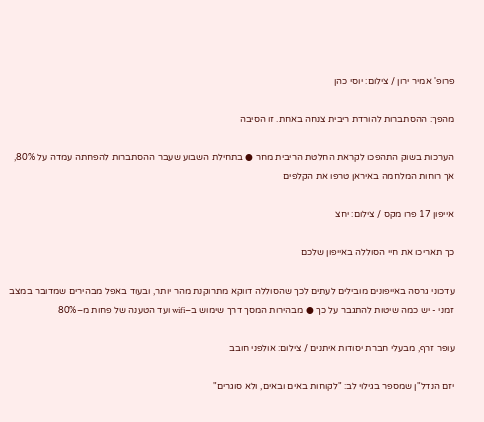פרופ' אמיר ירון / צילום: יוסי כהן

מהפך: ההסתברות להורדת ריבית צנחה באחת. זו הסיבה

הערכות בשוק התהפכו לקראת החלטת הריבית מחר ● בתחילת השבוע שעבר ההסתברות להפחתה עמדה על 80%, אך רוחות המלחמה באיראן טרפו את הקלפים

אייפון 17 פרו מקס / צילום: יחצ

כך תאריכו את חיי הסוללה באייפון שלכם

עדכוני גרסה באייפונים מובילים לעתים לכך שהסוללה דווקא מתרוקנת מהר יותר, ובעוד באפל מבהירים שמדובר במצב זמני - יש כמה שיטות להתגבר על כך ● מבהירות המסך דרך שימוש ב–wifi ועד הטענה של פחות מ–80%

עופר זרף, מבעלי חברת יסודות איתנים / צילום: אולפני חובב

יזם הנדל"ן שמספר בגילוי לב: "לקוחות באים ובאים, ולא סוגרים"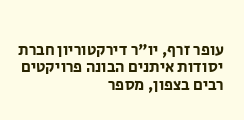עופר זרף, יו"ר דירקטוריון חברת יסודות איתנים הבונה פרויקטים רבים בצפון, מספר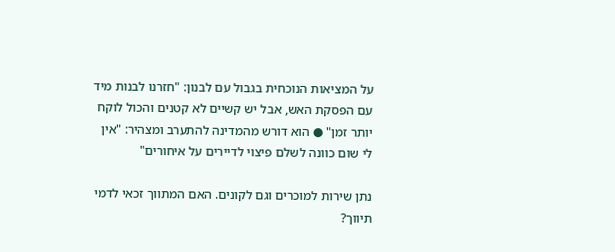על המציאות הנוכחית בגבול עם לבנון: "חזרנו לבנות מיד עם הפסקת האש, אבל יש קשיים לא קטנים והכול לוקח יותר זמן" ● הוא דורש מהמדינה להתערב ומצהיר: "אין לי שום כוונה לשלם פיצוי לדיירים על איחורים"

נתן שירות למוכרים וגם לקונים. האם המתווך זכאי לדמי תיווך?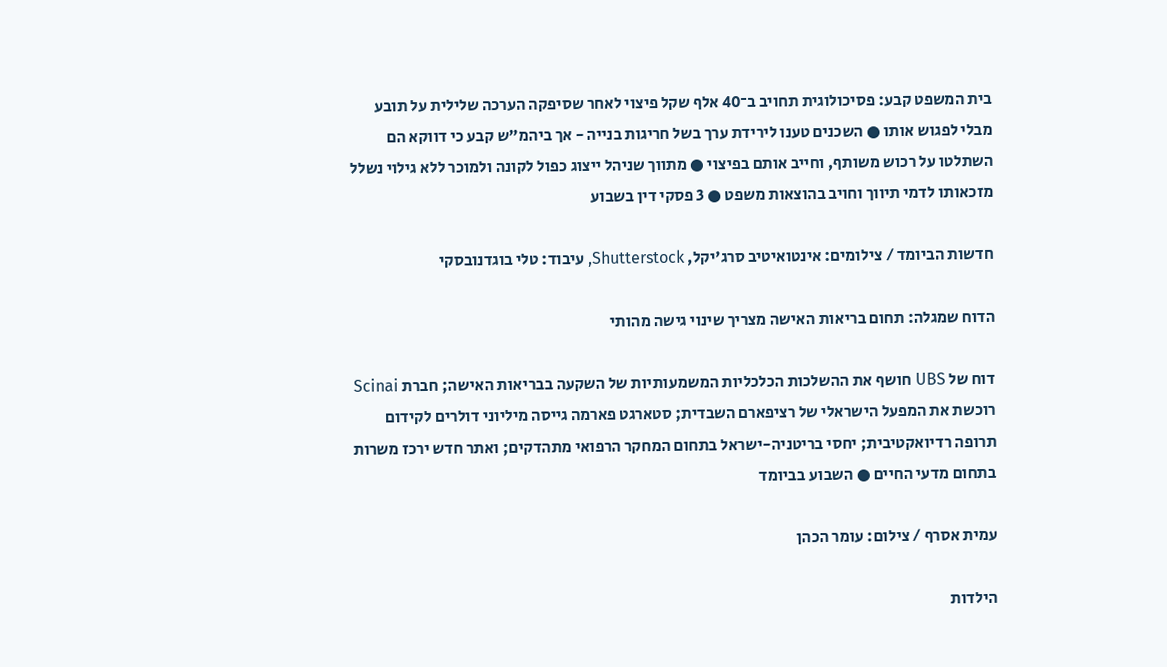בית המשפט קבע: פסיכולוגית תחויב ב־40 אלף שקל פיצוי לאחר שסיפקה הערכה שלילית על תובע מבלי לפגוש אותו ● השכנים טענו לירידת ערך בשל חריגות בנייה - אך ביהמ"ש קבע כי דווקא הם השתלטו על רכוש משותף, וחייב אותם בפיצוי ● מתווך שניהל ייצוג כפול לקונה ולמוכר ללא גילוי נשלל מזכאותו לדמי תיווך וחויב בהוצאות משפט ● 3 פסקי דין בשבוע

חדשות הביומד / צילומים: אינטואיטיב סרג'יקל, Shutterstock, עיבוד: טלי בוגדנובסקי

הדוח שמגלה: תחום בריאות האישה מצריך שינוי גישה מהותי

דוח של UBS חושף את ההשלכות הכלכליות המשמעותיות של השקעה בבריאות האישה; חברת Scinai רוכשת את המפעל הישראלי של רציפארם השבדית; סטארגט פארמה גייסה מיליוני דולרים לקידום תרופה רדיואקטיבית; יחסי בריטניה-ישראל בתחום המחקר הרפואי מתהדקים; ואתר חדש ירכז משרות בתחום מדעי החיים ● השבוע בביומד

עמית אסרף / צילום: עומר הכהן

הילדות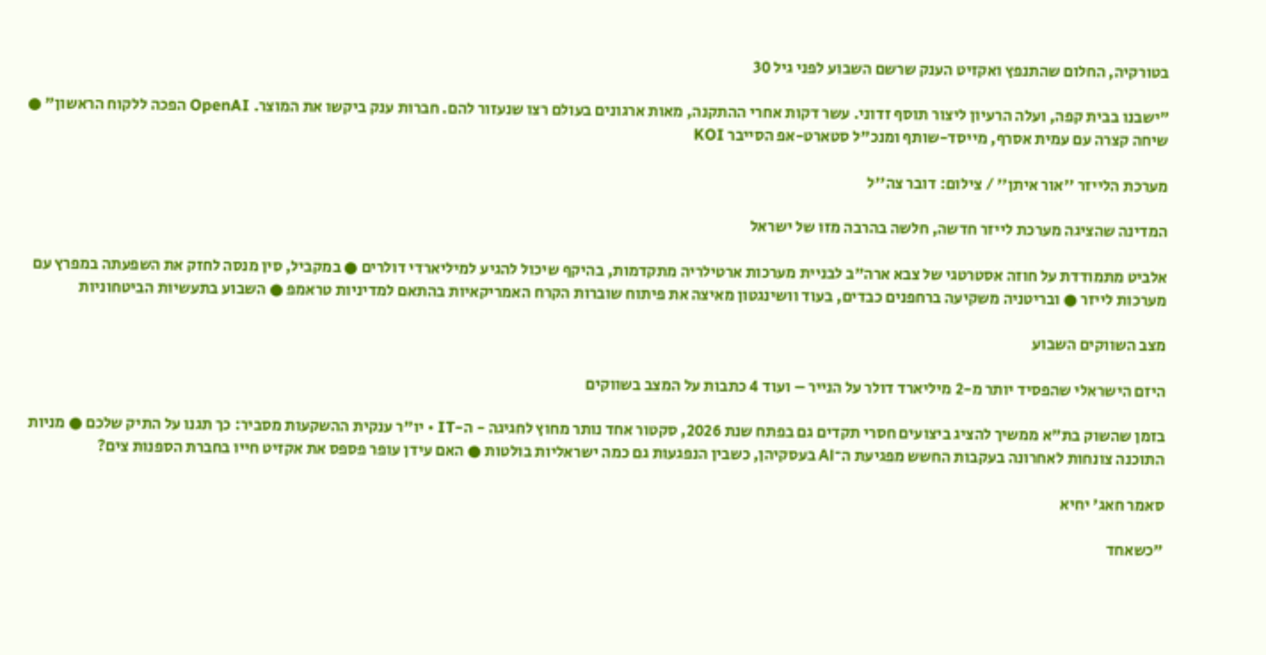בטורקיה, החלום שהתנפץ ואקזיט הענק שרשם השבוע לפני גיל 30

"ישבנו בבית קפה, ועלה הרעיון ליצור תוסף זדוני. עשר דקות אחרי ההתקנה, מאות ארגונים בעולם רצו שנעזור להם. חברות ענק ביקשו את המוצר. OpenAI הפכה ללקוח הראשון" ● שיחה קצרה עם עמית אסרף, מייסד-שותף ומנכ"ל סטארט-אפ הסייבר KOI

מערכת הלייזר ''אור איתן'' / צילום: דובר צה''ל

המדינה שהציגה מערכת לייזר חדשה, חלשה בהרבה מזו של ישראל

אלביט מתמודדת על חוזה אסטרטגי של צבא ארה"ב לבניית מערכות ארטילריה מתקדמות, בהיקף שיכול להגיע למיליארדי דולרים ● במקביל, סין מנסה לחזק את השפעתה במפרץ עם מערכות לייזר ● ובריטניה משקיעה ברחפנים כבדים, בעוד וושינגטון מאיצה את פיתוח שוברות הקרח האמריקאיות בהתאם למדיניות טראמפ ● השבוע בתעשיות הביטחוניות

מצב השווקים השבוע

היזם הישראלי שהפסיד יותר מ-2 מיליארד דולר על הנייר – ועוד 4 כתבות על המצב בשווקים

בזמן שהשוק בת"א ממשיך להציג ביצועים חסרי תקדים גם בפתח שנת 2026, סקטור אחד נותר מחוץ לחגיגה - ה-IT • יו"ר ענקית ההשקעות מסביר: כך תגנו על התיק שלכם ● מניות התוכנה צונחות לאחרונה בעקבות החשש מפגיעת ה־AI בעסקיהן, כשבין הנפגעות גם כמה ישראליות בולטות ● האם עידן עופר פספס את אקזיט חייו בחברת הספנות צים?

סאמר חאג' יחיא

"כשאחד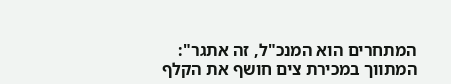המתחרים הוא המנכ"ל, זה אתגר": המתווך במכירת צים חושף את הקלף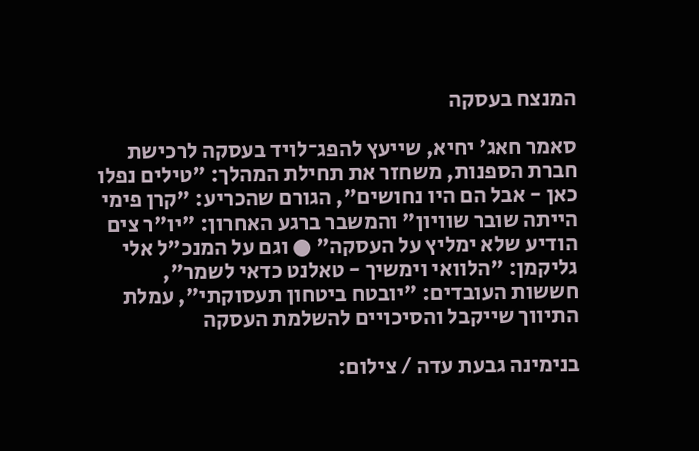המנצח בעסקה

סאמר חאג' יחיא, שייעץ להפג־לויד בעסקה לרכישת חברת הספנות, משחזר את תחילת המהלך: "טילים נפלו כאן - אבל הם היו נחושים", הגורם שהכריע: "קרן פימי הייתה שובר שוויון" והמשבר ברגע האחרון: "יו"ר צים הודיע שלא ימליץ על העסקה" ● וגם על המנכ"ל אלי גליקמן: "הלוואי וימשיך - טאלנט כדאי לשמר", חששות העובדים: "יובטח ביטחון תעסוקתי", עמלת התיווך שייקבל והסיכויים להשלמת העסקה

בנימינה גבעת עדה / צילום: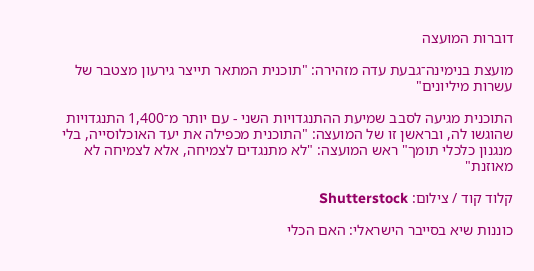דוברות המועצה

מועצת בנימינה־גבעת עדה מזהירה: "תוכנית המתאר תייצר גירעון מצטבר של עשרות מיליונים"

התוכנית מגיעה לסבב שמיעת ההתנגדויות השני - עם יותר מ־1,400 התנגדויות שהוגשו לה, ובראשן זו של המועצה: "התוכנית מכפילה את יעד האוכלוסייה, בלי מנגנון כלכלי תומך" ראש המועצה: "לא מתנגדים לצמיחה, אלא לצמיחה לא מאוזנת"

קלוד קוד / צילום: Shutterstock

כוננות שיא בסייבר הישראלי: האם הכלי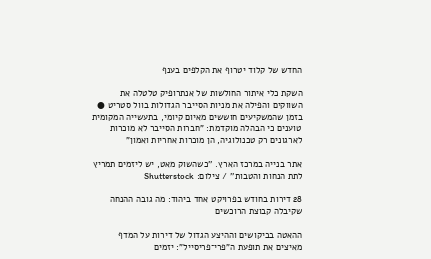החדש של קלוד יטרוף את הקלפים בענף

השקת כלי איתור החולשות של אנתרופיק טלטלה את השווקים והפילה את מניות הסייבר הגדולות בוול סטריט ● בזמן שהמשקיעים חוששים מאיום קיומי, בתעשייה המקומית טוענים כי הבהלה מוקדמת: "חברות הסייבר לא מוכרות לארגונים רק טכנולוגיה, הן מוכרות אחריות ואמון"

אתר בנייה במרכז הארץ. ''כשהשוק מאט, יש ליזמים תמריץ לתת הנחות והטבות'' / צילום: Shutterstock

28 דירות בחודש בפרויקט אחד ביהוד: מה גובה ההנחה שקיבלה קבוצת הרוכשים

ההאטה בביקושים וההיצע הגדול של דירות על המדף מאיצים את תופעת ה"פרי־פריסייל": יזמים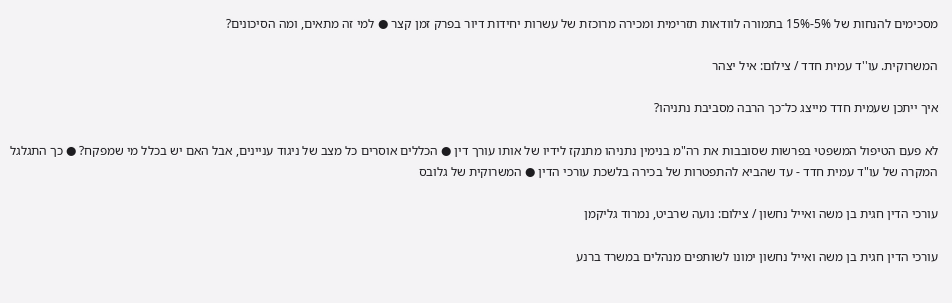מסכימים להנחות של 5%-15% בתמורה לוודאות תזרימית ומכירה מרוכזת של עשרות יחידות דיור בפרק זמן קצר ● למי זה מתאים, ומה הסיכונים?

המשרוקית. עו''ד עמית חדד / צילום: איל יצהר

איך ייתכן שעמית חדד מייצג כל־כך הרבה מסביבת נתניהו?

לא פעם הטיפול המשפטי בפרשות שסובבות את רה"מ בנימין נתניהו מתנקז לידיו של אותו עורך דין ● הכללים אוסרים כל מצב של ניגוד עניינים, אבל האם יש בכלל מי שמפקח? ● כך התגלגל המקרה של עו"ד עמית חדד - עד שהביא להתפטרות של בכירה בלשכת עורכי הדין ● המשרוקית של גלובס

עורכי הדין חגית בן משה ואייל נחשון / צילום: נועה שרביט, נמרוד גליקמן

עורכי הדין חגית בן משה ואייל נחשון ימונו לשותפים מנהלים במשרד ברנע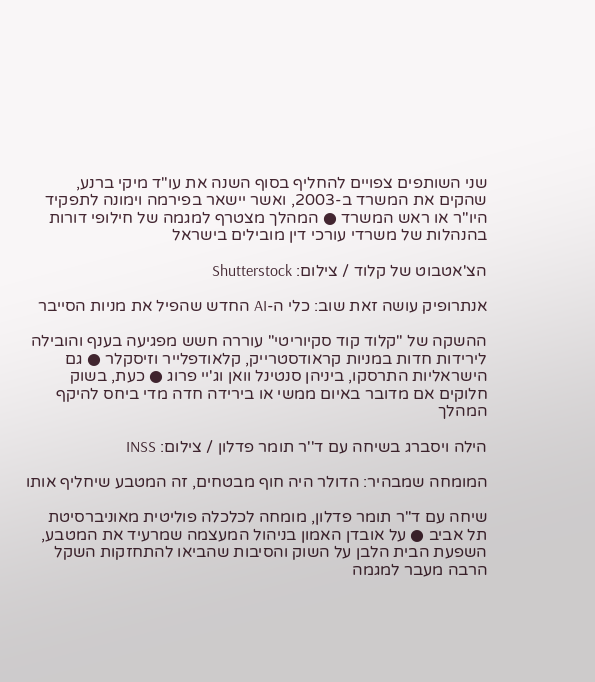שני השותפים צפויים להחליף בסוף השנה את עו"ד מיקי ברנע, שהקים את המשרד ב-2003, ואשר יישאר בפירמה וימונה לתפקיד היו"ר או ראש המשרד ● המהלך מצטרף למגמה של חילופי דורות בהנהלות של משרדי עורכי דין מובילים בישראל

הצ'אטבוט של קלוד / צילום: Shutterstock

אנתרופיק עושה זאת שוב: כלי ה-AI החדש שהפיל את מניות הסייבר

ההשקה של "קלוד קוד סקיוריטי" עוררה חשש מפגיעה בענף והובילה לירידות חדות במניות קראודסטרייק, קלאודפלייר וזיסקלר ● גם הישראליות התרסקו, ביניהן סנטינל וואן וג'יי פרוג ● כעת, בשוק חלוקים אם מדובר באיום ממשי או בירידה חדה מדי ביחס להיקף המהלך

הילה ויסברג בשיחה עם ד''ר תומר פדלון / צילום: INSS

המומחה שמבהיר: הדולר היה חוף מבטחים, זה המטבע שיחליף אותו

שיחה עם ד"ר תומר פדלון, מומחה לכלכלה פוליטית מאוניברסיטת תל אביב ● על אובדן האמון בניהול המעצמה שמרעיד את המטבע, השפעת הבית הלבן על השוק והסיבות שהביאו להתחזקות השקל הרבה מעבר למגמה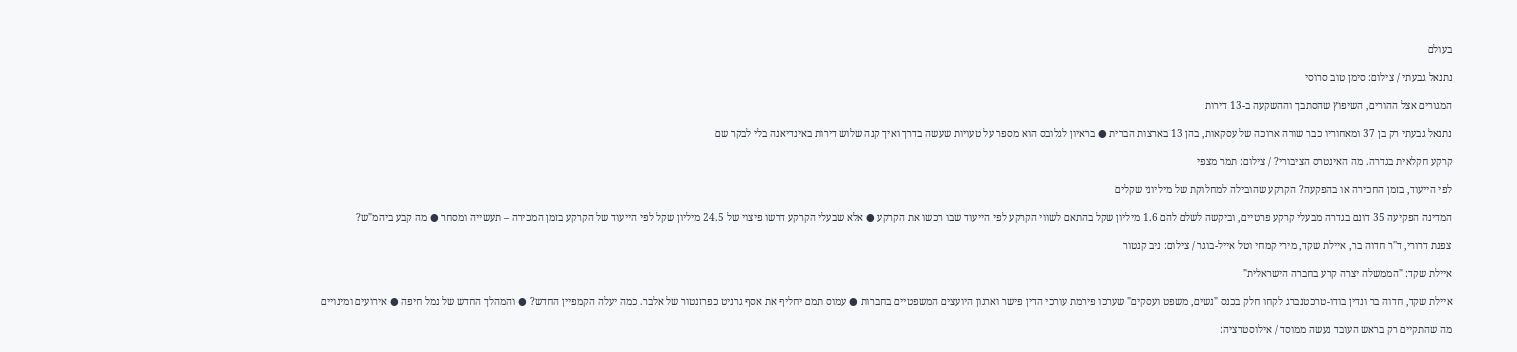בעולם

נתנאל גבעתי / צילום: סימן טוב סרוסי

המגורים אצל ההורים, השיפוץ שהסתבך וההשקעה ב-13 דירות

נתנאל גבעתי רק בן 37 ומאחוריו כבר שורה ארוכה של עסקאות, בהן 13 בארצות הברית ● בראיון לגלובס הוא מספר על טעויות שעשה בדרך ואיך קנה שלוש דירות באינדיאנה בלי לבקר שם

קרקע חקלאית בגדרה. מה האינטרס הציבורי? / צילום: תמר מצפי

לפי הייעוד, בזמן החכירה או בהפקעה? הקרקע שהובילה למחלוקת של מיליוני שקלים

המדינה הפקיעה 35 דונם בגדרה מבעלי קרקע פרטיים, וביקשה לשלם להם 1.6 מיליון שקל בהתאם לשווי הקרקע לפי הייעוד שבו רכשו את הקרקע ● אלא שבעלי הקרקע דרשו פיצוי של 24.5 מיליון שקל לפי הייעוד של הקרקע בזמן המכירה – תעשייה ומסחר ● מה קבע ביהמ"ש?

צפנת דרורי, ד''ר חדוה בר, איילת שקד, מירי קמחי וטל אייל-בוגר / צילום: ניב קנטור

איילת שקד: "הממשלה יצרה קרע בחברה הישראלית"

איילת שקד, חדוה בר ונדין בודו-טרכטנברג לקחו חלק בכנס "נשים, משפט ועסקים" שערכו פירמת עורכי הדין פישר וארגון היועצים המשפטיים בחברות ● עמוס תמם יחליף את אסף גרניט כפרזנטור של אלבר. כמה יעלה הקמפיין החדש? ● והמהלך החדש של נמל חיפה ● אירועים ומינויים

מה שהתקיים רק בראש העובד נעשה ממוסד / אילוסטרציה: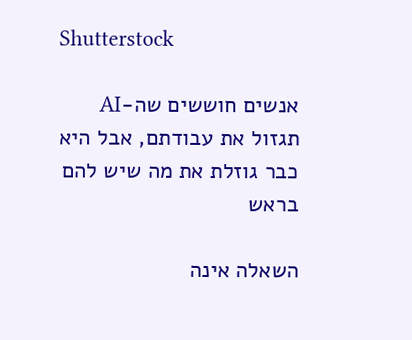Shutterstock

אנשים חוששים שה-AI תגזול את עבודתם, אבל היא כבר גוזלת את מה שיש להם בראש

השאלה אינה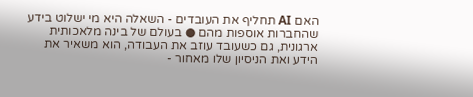האם AI תחליף את העובדים - השאלה היא מי ישלוט בידע שהחברות אוספות מהם ● בעולם של בינה מלאכותית ארגונית, גם כשעובד עוזב את העבודה, הוא משאיר את הידע ואת הניסיון שלו מאחור -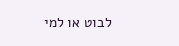לבוט או למי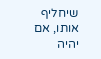שיחליף אותו, אם יהיה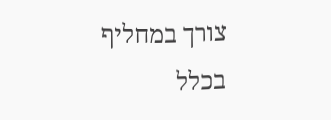צורך במחליף בכלל